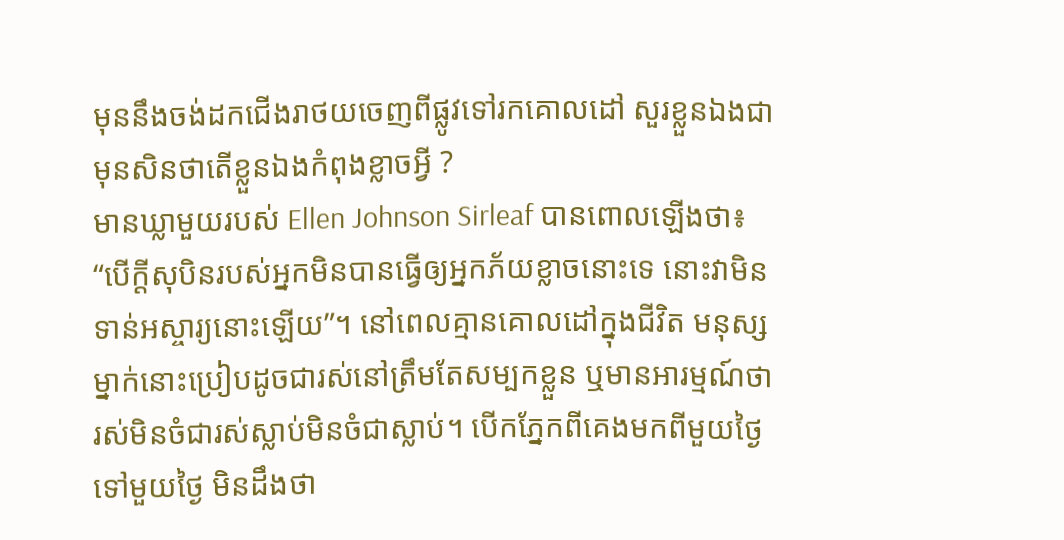មុននឹងចង់ដកជើងរាថយចេញពីផ្លូវទៅរកគោលដៅ សួរខ្លួនឯងជាមុនសិនថាតើខ្លួនឯងកំពុងខ្លាចអ្វី ?
មានឃ្លាមួយរបស់ Ellen Johnson Sirleaf បានពោលឡើងថា៖ “បើក្ដីសុបិនរបស់អ្នកមិនបានធ្វើឲ្យអ្នកភ័យខ្លាចនោះទេ នោះវាមិនទាន់អស្ចារ្យនោះឡើយ”។ នៅពេលគ្មានគោលដៅក្នុងជីវិត មនុស្សម្នាក់នោះប្រៀបដូចជារស់នៅត្រឹមតែសម្បកខ្លួន ឬមានអារម្មណ៍ថារស់មិនចំជារស់ស្លាប់មិនចំជាស្លាប់។ បើកភ្នែកពីគេងមកពីមួយថ្ងៃទៅមួយថ្ងៃ មិនដឹងថា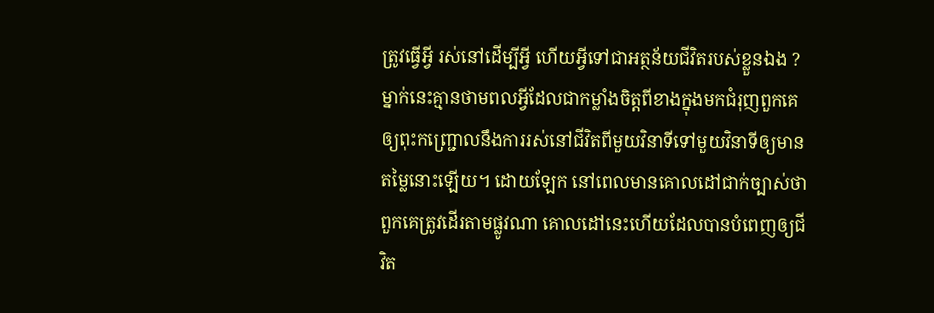ត្រូវធ្វើអ្វី រស់នៅដើម្បីអ្វី ហើយអ្វីទៅជាអត្ថន័យជីវិតរបស់ខ្លួនឯង ?
ម្នាក់នេះគ្មានថាមពលអ្វីដែលជាកម្លាំងចិត្តពីខាងក្នុងមកជំរុញពួកគេឲ្យពុះកញ្ជ្រោលនឹងការរស់នៅជីវិតពីមួយវិនាទីទៅមួយវិនាទីឲ្យមានតម្លៃនោះឡើយ។ ដោយឡែក នៅពេលមានគោលដៅជាក់ច្បាស់ថាពួកគេត្រូវដើរតាមផ្លូវណា គោលដៅនេះហើយដែលបានបំពេញឲ្យជីវិត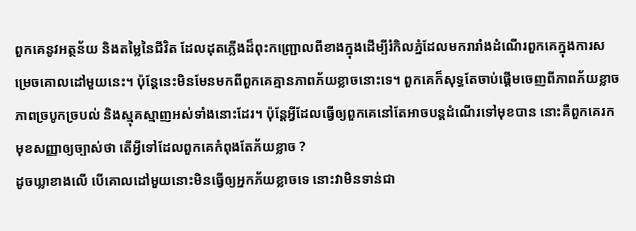ពួកគេនូវអត្ថន័យ និងតម្លៃនៃជីវិត ដែលដុតភ្លើងដ៏ពុះកញ្ជ្រោលពីខាងក្នុងដើម្បីរំកិលភ្នំដែលមករារាំងដំណើរពួកគេក្នុងការសម្រេចគោលដៅមួយនេះ។ ប៉ុន្តែនេះមិនមែនមកពីពួកគេគ្មានភាពភ័យខ្លាចនោះទេ។ ពួកគេក៏សុទ្ធតែចាប់ផ្ដើមចេញពីភាពភ័យខ្លាច ភាពច្របូកច្របល់ និងស្មុគស្មាញអស់ទាំងនោះដែរ។ ប៉ុន្តែអ្វីដែលធ្វើឲ្យពួកគេនៅតែអាចបន្តដំណើរទៅមុខបាន នោះគឺពួកគេរកមុខសញ្ញាឲ្យច្បាស់ថា តើអ្វីទៅដែលពួកគេកំពុងតែភ័យខ្លាច ?
ដូចឃ្លាខាងលើ បើគោលដៅមួយនោះមិនធ្វើឲ្យអ្នកភ័យខ្លាចទេ នោះវាមិនទាន់ជា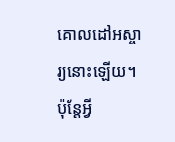គោលដៅអស្ចារ្យនោះឡើយ។ ប៉ុន្តែអ្វី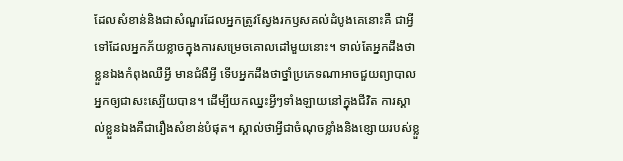ដែលសំខាន់និងជាសំណួរដែលអ្នកត្រូវស្វែងរកឫសគល់ដំបូងគេនោះគឺ ជាអ្វីទៅដែលអ្នកភ័យខ្លាចក្នុងការសម្រេចគោលដៅមួយនោះ។ ទាល់តែអ្នកដឹងថាខ្លួនឯងកំពុងឈឺអ្វី មានជំងឺអ្វី ទើបអ្នកដឹងថាថ្នាំប្រភេទណាអាចជួយព្យាបាលអ្នកឲ្យជាសះស្បើយបាន។ ដើម្បីយកឈ្នះអ្វីៗទាំងឡាយនៅក្នុងជីវិត ការស្គាល់ខ្លួនឯងគឺជារឿងសំខាន់បំផុត។ ស្គាល់ថាអ្វីជាចំណុចខ្លាំងនិងខ្សោយរបស់ខ្លួ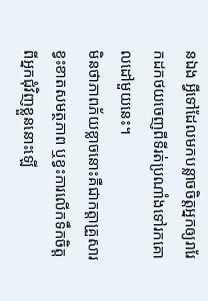នឯង អ្វីទៅដែលមកបន្លាចចិត្តអ្នកឲ្យរារែកដកថយចេញពីទីរត់ប្រណាំងទៅរកគោលដៅមួយនេះ។
មិនថាភាពភ័យខ្លាចនោះគឺជាកត្តាគ្រួសារ ខ្វះខាតសមត្ថភាព ឬខ្វះការលើកទឹកចិត្តពីអ្នកជុំវិញខ្លួននោះឡើ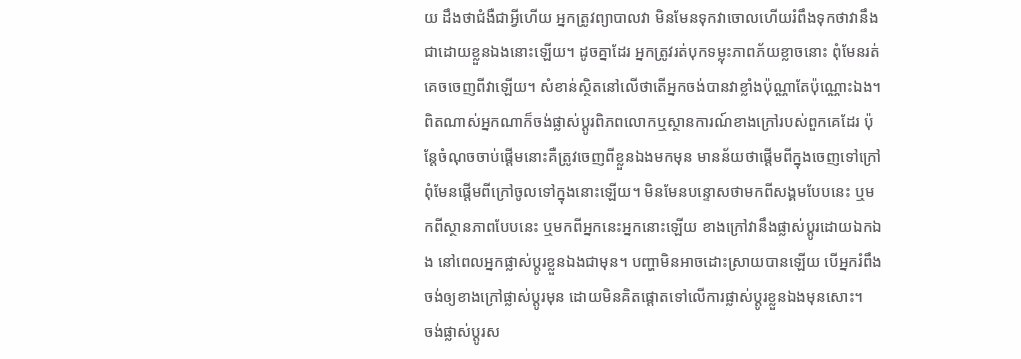យ ដឹងថាជំងឺជាអ្វីហើយ អ្នកត្រូវព្យាបាលវា មិនមែនទុកវាចោលហើយរំពឹងទុកថាវានឹងជាដោយខ្លួនឯងនោះឡើយ។ ដូចគ្នាដែរ អ្នកត្រូវរត់បុកទម្លុះភាពភ័យខ្លាចនោះ ពុំមែនរត់គេចចេញពីវាឡើយ។ សំខាន់ស្ថិតនៅលើថាតើអ្នកចង់បានវាខ្លាំងប៉ុណ្ណាតែប៉ុណ្ណោះឯង។
ពិតណាស់អ្នកណាក៏ចង់ផ្លាស់ប្ដូរពិភពលោកឬស្ថានការណ៍ខាងក្រៅរបស់ពួកគេដែរ ប៉ុន្តែចំណុចចាប់ផ្ដើមនោះគឺត្រូវចេញពីខ្លួនឯងមកមុន មានន័យថាផ្ដើមពីក្នុងចេញទៅក្រៅ ពុំមែនផ្ដើមពីក្រៅចូលទៅក្នុងនោះឡើយ។ មិនមែនបន្ទោសថាមកពីសង្គមបែបនេះ ឬមកពីស្ថានភាពបែបនេះ ឬមកពីអ្នកនេះអ្នកនោះឡើយ ខាងក្រៅវានឹងផ្លាស់ប្ដូរដោយឯកឯង នៅពេលអ្នកផ្លាស់ប្ដូរខ្លួនឯងជាមុន។ បញ្ហាមិនអាចដោះស្រាយបានឡើយ បើអ្នករំពឹងចង់ឲ្យខាងក្រៅផ្លាស់ប្ដូរមុន ដោយមិនគិតផ្ដោតទៅលើការផ្លាស់ប្ដូរខ្លួនឯងមុនសោះ។
ចង់ផ្លាស់ប្ដូរស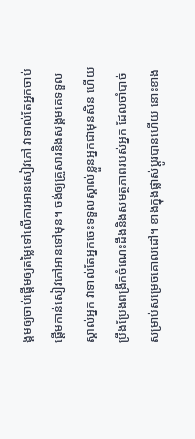ង្គមឲ្យចាប់ផ្ដើមឲ្យតម្លៃទៅលើការអានសៀវភៅ វាទាល់តែអ្នកចាប់ផ្ដើមកាន់សៀវភៅអានទៅមុន។ ចង់ឲ្យគ្រួសារនិងសង្គមគេទទួលស្គាល់អ្នក វាទាល់តែអ្នកចេះទទួលស្គាល់ខ្លួនអ្នកជាមុនសិន ហើយប្រឹងប្រែងពង្រីកចំណេះដឹងនិងសមត្ថភាពរបស់អ្នក ដែលចាំបាច់សម្រាប់សម្រេចគោលដៅ។ ខាងក្នុងផ្លាស់ប្ដូរបានហើយ នោះខាង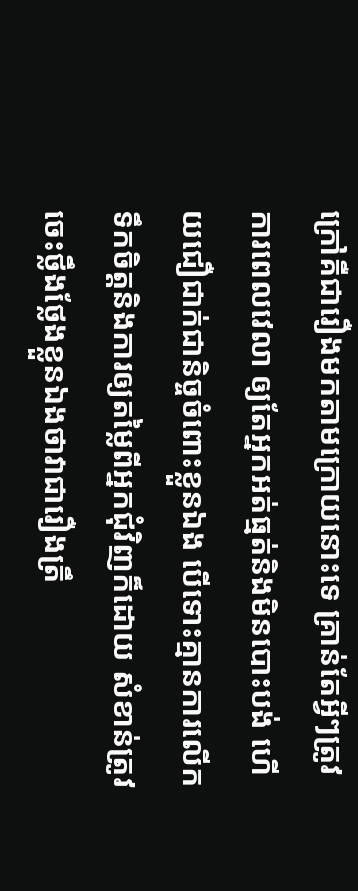ក្រៅគឺជារឿងមកតាមក្រោយនោះទេ គ្រាន់តែអ្វីៗត្រូវការពេលវេលា ឲ្យតែអ្នកអត់ធ្មត់និងមិនបោះបង់ ហើយជឿជាក់ជានិច្ចចំពោះខ្លួនឯង បើទោះគ្មានការលើកទឹកចិត្តនិងការឲ្យតម្លៃពីអ្នកជុំវិញក៏ដោយ សំខាន់ត្រូវចេះថ្លឹងថ្លែងខ្លួនឯងថាវាជារឿងត្រឹ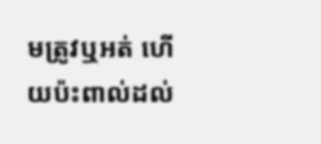មត្រូវឬអត់ ហើយប៉ះពាល់ដល់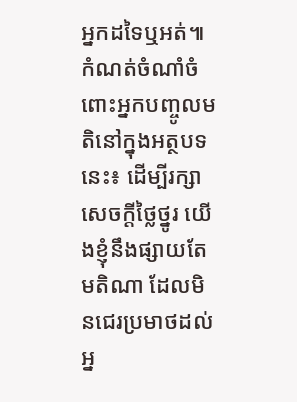អ្នកដទៃឬអត់៕
កំណត់ចំណាំចំពោះអ្នកបញ្ចូលមតិនៅក្នុងអត្ថបទនេះ៖ ដើម្បីរក្សាសេចក្ដីថ្លៃថ្នូរ យើងខ្ញុំនឹងផ្សាយតែមតិណា ដែលមិនជេរប្រមាថដល់អ្ន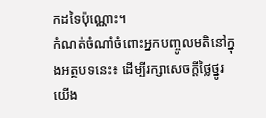កដទៃប៉ុណ្ណោះ។
កំណត់ចំណាំចំពោះអ្នកបញ្ចូលមតិនៅក្នុងអត្ថបទនេះ៖ ដើម្បីរក្សាសេចក្ដីថ្លៃថ្នូរ យើង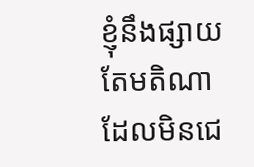ខ្ញុំនឹងផ្សាយតែមតិណា ដែលមិនជេ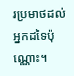រប្រមាថដល់អ្នកដទៃប៉ុណ្ណោះ។